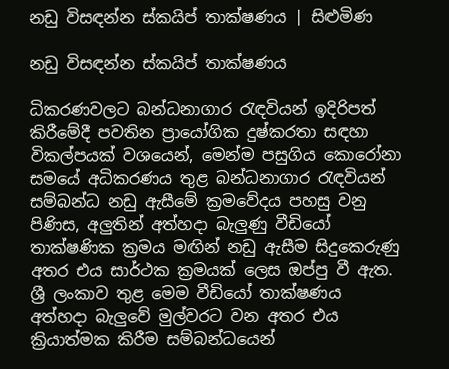නඩු විසඳන්න ස්කයිප් තාක්ෂණය | සිළුමිණ

නඩු විසඳන්න ස්කයිප් තාක්ෂණය

ධිකරණවලට බන්ධනාගාර රැඳවියන් ඉදිරිපත් කිරීමේදී පවතින ප්‍රායෝගික දුෂ්කරතා සඳහා විකල්පයක් වශයෙන්, මෙන්ම පසුගිය කොරෝනා සමයේ අධිකරණය තුළ බන්ධනාගාර රැඳවියන් සම්බන්ධ නඩු ඇසීමේ ක්‍රමවේදය පහසු වනු පිණිස, අලුතින් අත්හදා බැලුණු වීඩියෝ තාක්ෂණික ක්‍රමය මඟින් නඩු ඇසීම සිදුකෙරුණු අතර එය සාර්ථක ක්‍රමයක් ලෙස ඔප්පු වී ඇත. ශ්‍රී ලංකාව තුළ මෙම වීඩියෝ තාක්ෂණය අත්හදා බැලුවේ මුල්වරට වන අතර එය ක්‍රියාත්මක කිරීම සම්බන්ධයෙන්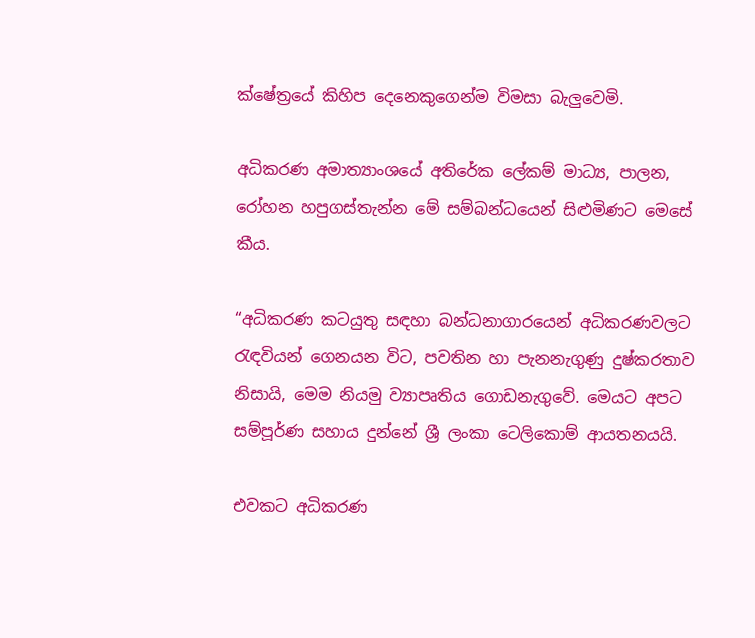ක්ෂේත්‍රයේ කිහිප දෙනෙකුගෙන්ම විමසා බැලුවෙමි.

අධිකරණ අමාත්‍යාංශ‍යේ අතිරේක ලේකම් මාධ්‍ය, පාලන, රෝහන හපුගස්තැන්න මේ සම්බන්ධයෙන් සිළුමිණට මෙසේ කීය.

“අධිකරණ කටයුතු සඳහා බන්ධනාගාරයෙන් අධිකරණවලට රැඳවියන් ගෙනයන විට, පවතින හා පැනනැගුණු දුෂ්කරතාව නිසායි, මෙම නියමු ව්‍යාපෘතිය ගොඩනැගුවේ. මෙයට අපට සම්පූර්ණ සහාය දුන්නේ ශ්‍රී ලංකා ටෙලිකොම් ආයතනයයි.

එවකට අධිකරණ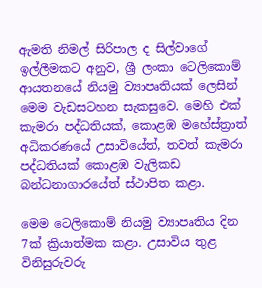ඇමති නිමල් සිරිපාල ද සිල්වාගේ ඉල්ලීමකට අනුව, ශ්‍රී ලංකා ටෙලිකොම් ආයතනයේ නියමු ව්‍යාපෘතියක් ලෙසින් මෙම වැඩසටහන සැකසුවෙ. මෙහි එක් කැමරා පද්ධතියක්, කොළඹ මහේස්ත්‍රාත් අධිකරණයේ උසාවියේත්, තවත් කැමරා පද්ධතියක් කොළඹ වැලිකඩ බන්ධනාගාරයේත් ස්ථාපිත කළා.

මෙම ටෙලිකොම් නියමු ව්‍යාපෘතිය දින 7ක් ක්‍රියාත්මක කළා. උසාවිය තුළ විනිසුරුවරු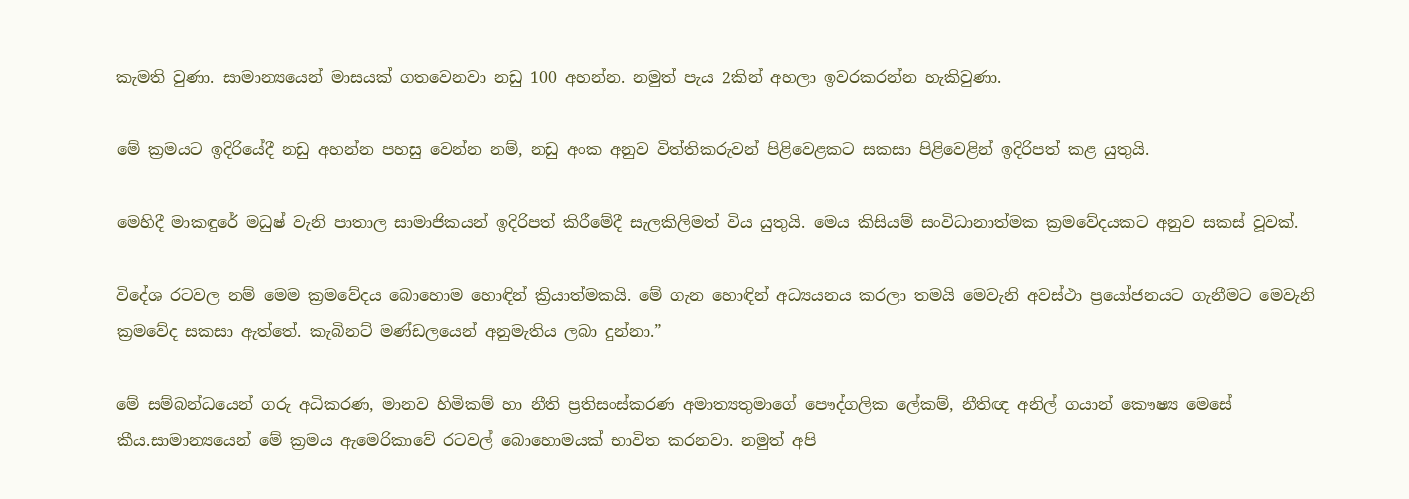කැමති වුණා. සාමාන්‍යයෙන් මාසයක් ගතවෙනවා නඩු 100 අහන්න. නමුත් පැය 2කින් අහලා ඉවරකරන්න හැකිවුණා.

මේ ක්‍රමයට ඉදිරියේදී නඩු අහන්න පහසු වෙන්න නම්, නඩු අංක අනුව විත්තිකරුවන් පිළිවෙළකට සකසා පිළිවෙළින් ඉදිරිපත් කළ යුතුයි.

මෙහිදී මාකඳුරේ මධුෂ් වැනි පාතාල සාමාජිකයන් ඉදිරිපත් කිරීමේදී සැලකිලිමත් විය යුතුයි. මෙය කිසියම් සංවිධානාත්මක ක්‍රමවේදයකට අනුව සකස් වූවක්.

විදේශ රටවල නම් මෙම ක්‍රමවේදය බොහොම හොඳින් ක්‍රියාත්මකයි. මේ ගැන හොඳින් අධ්‍යයනය කරලා තමයි මෙවැනි අවස්ථා ප්‍රයෝජනයට ගැනීමට මෙවැනි ක්‍රමවේද සකසා ඇත්තේ. කැබිනට් මණ්ඩලයෙන් අනුමැතිය ලබා දුන්නා.”

මේ සම්බන්ධයෙන් ගරු අධිකරණ, මානව හිමිකම් හා නීති ප්‍රතිසංස්කරණ අමාත්‍යතුමාගේ පෞද්ගලික ලේකම්, නීතිඥ අනිල් ගයාන් කෞෂ්‍ය මෙසේ කීය.සාමාන්‍යයෙන් මේ ක්‍රමය ඇමෙරිකාවේ රටවල් බොහොමයක් භාවිත කරනවා. නමුත් අපි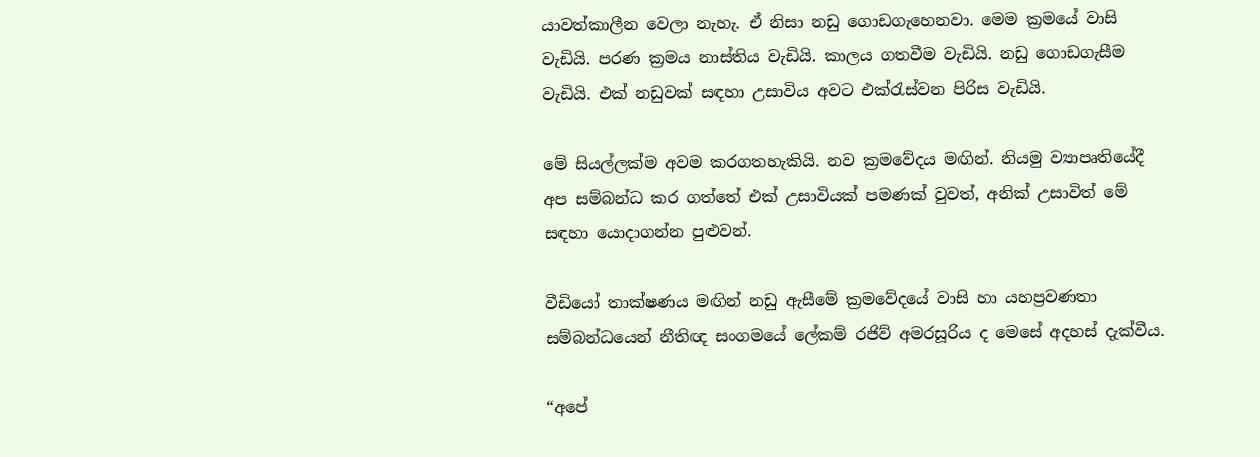යාවත්කාලීන වෙලා නැහැ. ඒ නිසා නඩු ගොඩග‍ැහෙනවා. මෙම ක්‍රමයේ වාසි වැඩියි. පරණ ක්‍රමය නාස්තිය වැඩියි. කාලය ගතවීම වැඩියි. නඩු ගොඩගැසීම වැඩියි. එක් නඩුවක් සඳහා උසාවිය අවට එක්රැස්වන පිරිස වැඩියි.

මේ සියල්ලක්ම අවම කරගතහැකියි. නව ක්‍රමවේදය මඟින්. නියමු ව්‍යාපෘතියේදී අප සම්බන්ධ කර ගත්තේ එක් උසාවියක් පමණක් වුවත්, අනික් උසාවිත් මේ සඳහා යොදාගන්න පුළුවන්.

වීඩියෝ තාක්ෂණය මඟින් නඩු ඇසීමේ ක්‍රමවේදයේ වාසි හා යහප්‍රවණතා සම්බන්ධයෙන් නීතිඥ සංගමයේ ලේකම් රජිව් අමරසූරිය ද මෙසේ අදහස් දැක්වීය.

“අපේ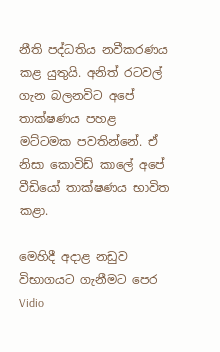නීති පද්ධතිය නවීකරණය කළ යුතුයි. අනිත් රටවල් ගැන බලනවිට අපේ තාක්ෂණය පහළ මට්ටමක පවතින්නේ. ඒ නිසා කොවිඩ් කාලේ අපේ වීඩියෝ තාක්ෂණය භාවිත කළා.

මෙහිදී අදාළ නඩුව විභාගයට ගැනීමට පෙර Vidio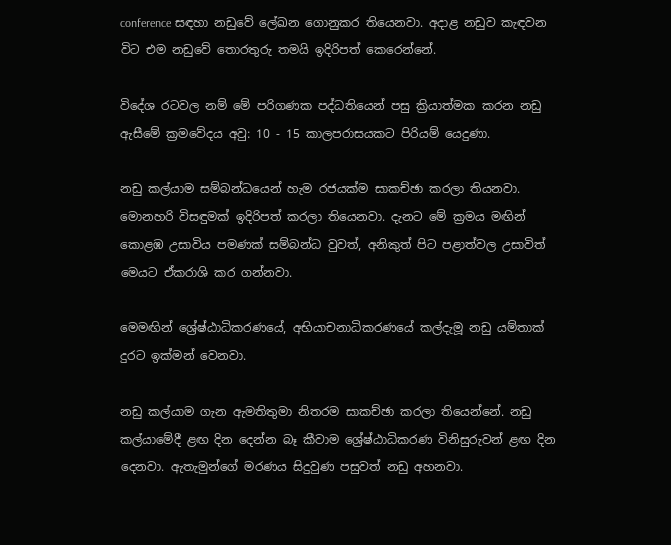conference සඳහා නඩුවේ ලේඛන ගොනුකර තියෙනවා. අදාළ නඩුව කැඳවන විට එම නඩුවේ තොරතුරු තමයි ඉදිරිපත් කෙරෙන්නේ.

විදේශ රටවල නම් මේ පරිගණක පද්ධතියෙන් පසු ක්‍රියාත්මක කරන නඩු ඇසීමේ ක්‍රමවේදය අවු: 10 - 15 කාලපරාසයකට පිරියම් යෙදුණා.

නඩු කල්යාම සම්බන්ධයෙන් හැම රජයක්ම සාකච්ඡා කරලා තියනවා. මොනහරි විසඳුමක් ඉදිරිපත් කරලා තියෙනවා. දැනට මේ ක්‍රමය මඟින් කොළඹ උසාවිය පමණක් සම්බන්ධ වුවත්, අනිකුත් පිට පළාත්වල උසාවිත් මෙයට ඒකරාශි කර ගන්නවා.

මෙමඟින් ශ්‍රේෂ්ඨාධිකරණයේ, අභියාචනාධිකරණයේ කල්දැමූ නඩු යම්තාක් දුරට ඉක්මන් වෙනවා.

නඩු කල්යාම ගැන ඇමතිතුමා නිතරම සාකච්ඡා කරලා තියෙන්නේ. නඩු කල්යාමේදී ළඟ දින දෙන්න බෑ කීවාම ශ්‍රේෂ්ඨාධිකරණ විනිසුරුවන් ළඟ දින දෙනවා. ඇතැමුන්ගේ මරණය සිදුවුණ පසුවත් නඩු අහනවා.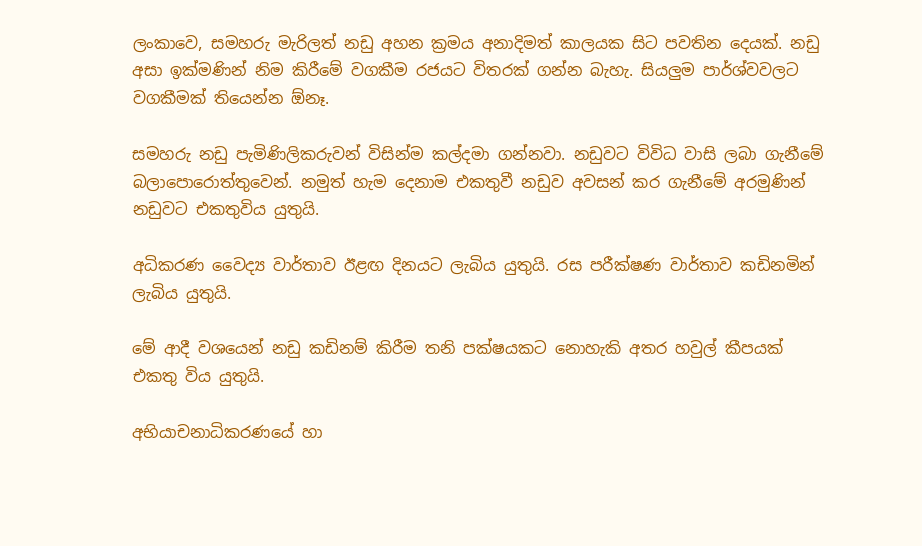ලංකාවෙ, සමහරු මැරිලත් නඩු අහන ක්‍රමය අනාදිමත් කාලයක සිට පවතින දෙයක්. නඩු අසා ඉක්මණින් නිම කිරීමේ වගකීම රජයට විතරක් ගන්න බැහැ. සියලුම පාර්ශ්වවලට වගකීමක් තියෙන්න ඕනෑ.

සමහරු නඩු පැමිණිලිකරුවන් විසින්ම කල්දමා ගන්නවා. නඩුවට විවිධ වාසි ලබා ගැනීමේ බලාපොරොත්තුවෙන්. නමුත් හැම දෙනාම එකතුවී නඩුව අවසන් කර ගැනීමේ අරමුණින් නඩුවට එකතුවිය යුතුයි.

අධිකරණ වෛද්‍ය වාර්තාව ඊළඟ දිනයට ලැබිය යුතුයි. රස පරීක්ෂණ වාර්තාව කඩිනමින් ලැබිය යුතුයි.

මේ ආදී වශයෙන් නඩු කඩිනම් කිරීම තනි පක්ෂයකට නොහැකි අතර හවුල් කීපයක් එකතු විය යුතුයි.

අභියාචනාධිකරණයේ හා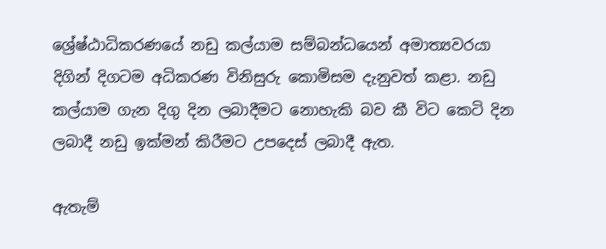ශ්‍රේෂ්ඨාධිකරණයේ නඩු කල්යාම සම්බන්ධයෙන් අමාත්‍යවරයා දිගින් දිගටම අධිකරණ විනිසුරු කොමිසම දැනුවත් කළා. නඩු කල්යාම ගැන දිගු දින ලබාදීමට නොහැකි බව කී විට කෙටි දින ලබාදී නඩු ඉක්මන් කිරීමට උපදෙස් ලබාදී ඇත.

ඇතැම්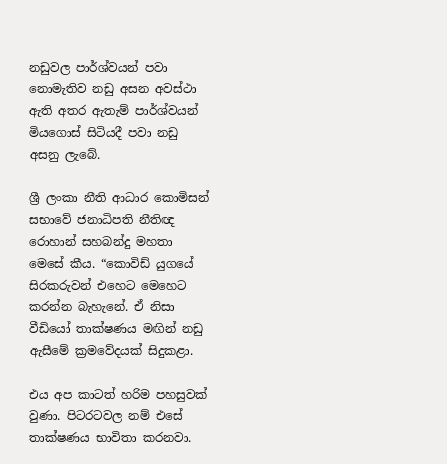නඩුවල පාර්ශ්වයන් පවා නොමැතිව නඩු අසන අවස්ථා ඇති අතර ඇතැම් පාර්ශ්වයන් මියගොස් සිටියදී පවා නඩු අසනු ලැබේ.

ශ්‍රී ලංකා නීති ආධාර කොමිසන් සභාවේ ජනාධිපති නීතිඥ රොහාන් සහබන්දු මහතා මෙසේ කීය. “කොවිඩ් යුගයේ සිරකරුවන් එහෙට මෙහෙට කරන්න බැහැනේ. ඒ නිසා වීඩියෝ තාක්ෂණය මඟින් නඩු ඇසීමේ ක්‍රමවේදයක් සිදුකළා.

එය අප කාටත් හරිම පහසුවක් වුණා. පිටරටවල නම් එසේ තාක්ෂණය භාවිතා කරනවා.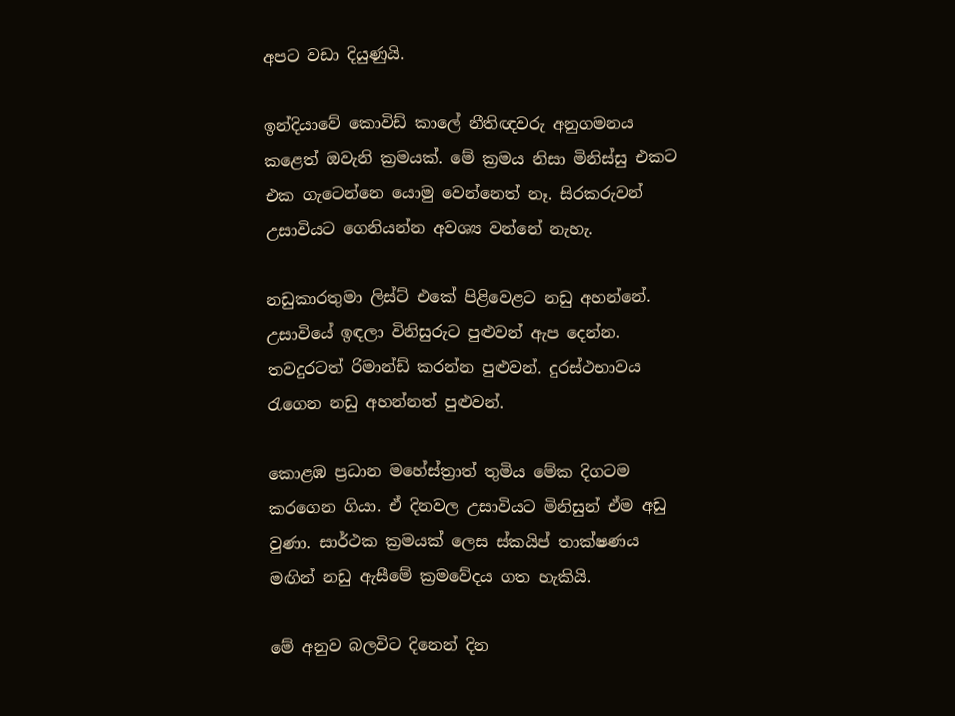අපට වඩා දියුණුයි.

ඉන්දියාවේ කොවිඩ් කාලේ නීතිඥවරු අනුගමනය කළෙත් ඔවැනි ක්‍රමයක්. මේ ක්‍රමය නිසා මිනිස්සු එකට එක ගැටෙන්නෙ යොමු වෙන්නෙත් නෑ. සිරකරුවන් උසාවියට ගෙනියන්න අවශ්‍ය වන්නේ නැහැ.

නඩුකාරතුමා ලිස්ට් එකේ පිළිවෙළට නඩු අහන්නේ. උසාවියේ ඉඳලා විනිසුරුට පුළුවන් ඇප දෙන්න. තවදුරටත් රිමාන්ඩ් කරන්න පුළුවන්. දුරස්ථභාවය රැගෙන නඩු අහන්නත් පුළුවන්.

කොළඹ ප්‍රධාන මහේස්ත්‍රාත් තුමිය මේක දිගටම කරගෙන ගියා. ඒ දිනවල උසාවියට මිනිසුන් ඒම අඩු වුණා. සාර්ථක ක්‍රමයක් ලෙස ස්කයිප් තාක්ෂණය මඟින් නඩු ඇසීමේ ක්‍රමවේදය ගත හැකියි.

මේ අනුව බලවිට දිනෙන් දින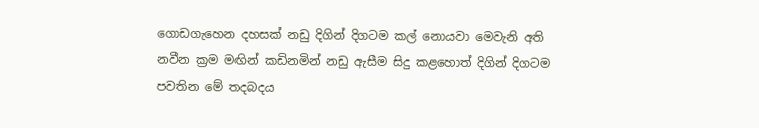ගොඩගැහෙන දහසක් නඩු දිගින් දිගටම කල් නොයවා මෙවැනි අති නවීන ක්‍රම මඟින් කඩිනමින් නඩු ඇසීම සිදු කළහොත් දිගින් දිගටම පවතින මේ තදබදය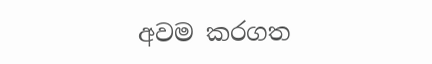අවම කරගත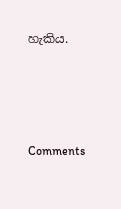හැකිය.




Comments